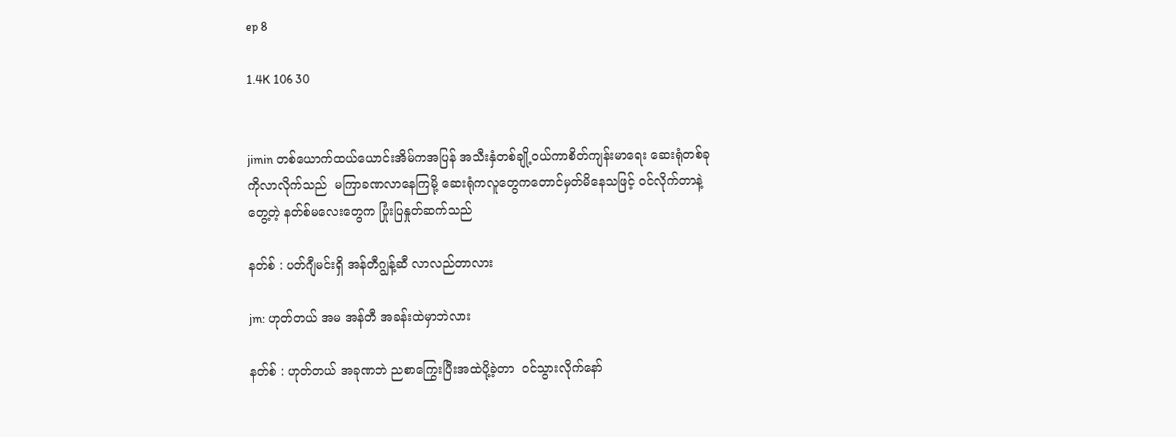ep 8

1.4K 106 30


jimin တစ်ယောက်ထယ်ယောင်းအိမ်ကအပြန် အသီးနှံတစ်ချို့ဝယ်ကာစိတ်ကျန်းမာရေး ဆေးရုံတစ်ခုကိုလာလိုက်သည်  မကြာခဏလာနေကြမို့ ဆေးရုံကလူတွေကတောင်မှတ်မိနေသဖြင့် ဝင်လိုက်တာနဲ့ တွေ့တဲ့ နတ်စ်မလေးတွေက ပြုံးပြနှုတ်ဆက်သည်

နတ်စ် : ပတ်ဂျီမင်းရှိ အန်တီဂျွန့်ဆီ လာလည်တာလား

jm: ဟုတ်တယ် အမ အန်တီ အခန်းထဲမှာဘဲလား

နတ်စ် : ဟုတ်တယ် အခုဏဘဲ ညစာကြွေးပြီးအထဲပို့ခဲ့တာ  ဝင်သွားလိုက်နော်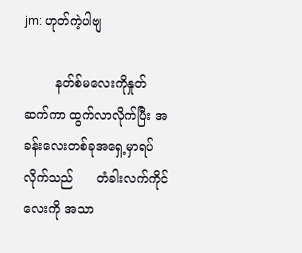jm: ဟုတ်ကဲ့ပါဗျ

        နတ်စ်မလေးကိုနှုတ်ဆက်ကာ ထွက်လာလိုက်ပြီး အခန်းလေးတစ်ခုအရှေ့မှာရပ်လိုက်သည်      တံခါးလက်ကိုင်လေးကို အသာ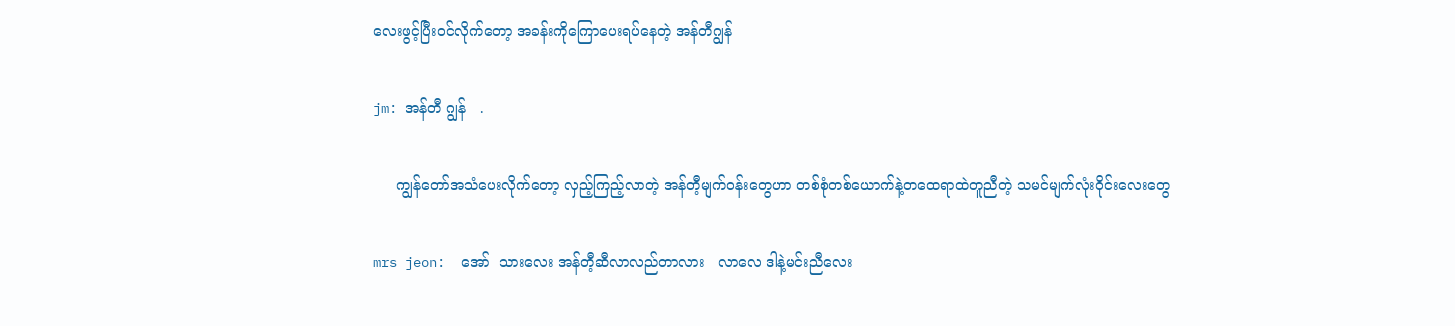လေးဖွင့်ပြီးဝင်လိုက်တော့ အခန်းကိုကြောပေးရပ်နေတဲ့ အန်တီဂျွန်

jm: အန်တီ ဂျွန်   .

     ကျွန်တော်အသံပေးလိုက်တော့ လှည့်ကြည့်လာတဲ့ အန်တီ့မျက်ဝန်းတွေဟာ တစ်စုံတစ်ယောက်နဲ့တထေရာထဲတူညီတဲ့ သမင်မျက်လုံးဝိုင်းလေးတွေ

mrs jeon:  အော်  သားလေး အန်တီ့ဆီလာလည်တာလား   လာလေ ဒါနဲ့မင်းညီလေး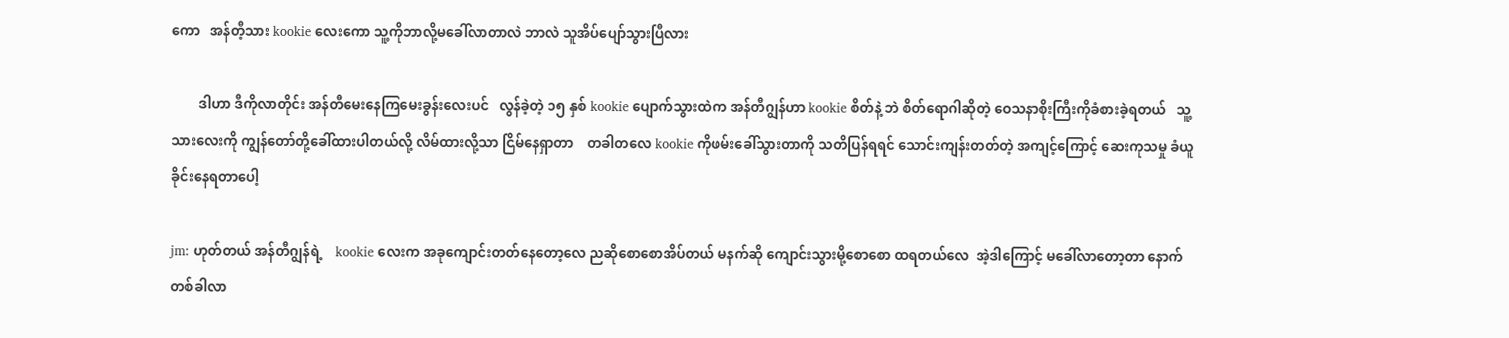ကော   အန်တီ့သား kookie လေးကော သူ့ကိုဘာလို့မခေါ်လာတာလဲ ဘာလဲ သူအိပ်ပျော်သွားပြီလား

        ဒါဟာ ဒီကိုလာတိုင်း အန်တီမေးနေကြမေးခွန်းလေးပင်   လွန်ခဲ့တဲ့ ၁၅ နှစ် kookie ပျောက်သွားထဲက အန်တီဂျွန်ဟာ kookie စိတ်နဲ့ ဘဲ စိတ်ရောဂါဆိုတဲ့ ဝေသနာစိုးကြီးကိုခံစားခဲ့ရတယ်   သူ့သားလေးကို ကျွန်တော်တို့ခေါ်ထားပါတယ်လို့ လိမ်ထားလို့သာ ငြိမ်နေရှာတာ    တခါတလေ kookie ကိုဖမ်းခေါ်သွားတာကို သတိပြန်ရရင် သောင်းကျန်းတတ်တဲ့ အကျင့်ကြောင့် ဆေးကုသမှု ခံယူခိုင်းနေရတာပေါ့

jm: ဟုတ်တယ် အန်တီဂျွန်ရဲ့    kookie လေးက အခုကျောင်းတတ်နေတော့လေ ညဆိုစောစောအိပ်တယ် မနက်ဆို ကျောင်းသွားမို့စောစော ထရတယ်လေ  အဲ့ဒါကြောင့် မခေါ်လာတော့တာ နောက်တစ်ခါလာ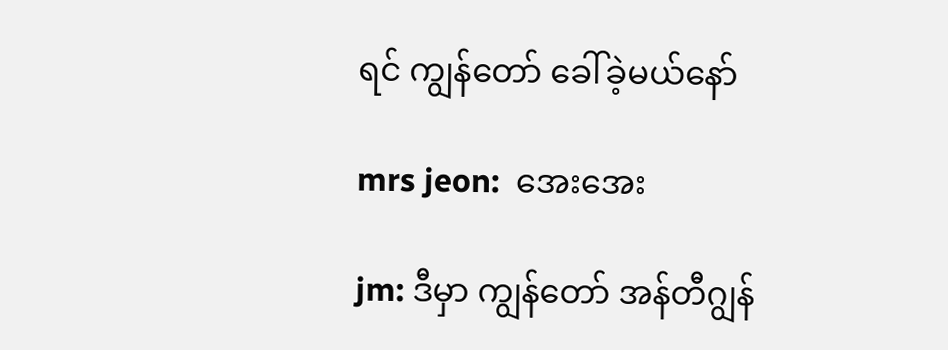ရင် ကျွန်တော် ခေါ်ခဲ့မယ်နော်

mrs jeon:  အေးအေး

jm: ဒီမှာ ကျွန်တော် အန်တီဂျွန်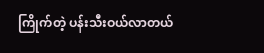ကြိုက်တဲ့ ပန်းသီးဝယ်လာတယ်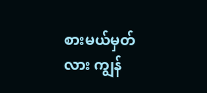စားမယ်မှတ်လား ကျွန်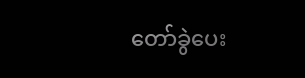တော်ခွဲပေး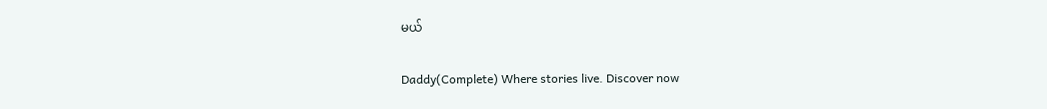မယ်

Daddy(Complete) Where stories live. Discover now